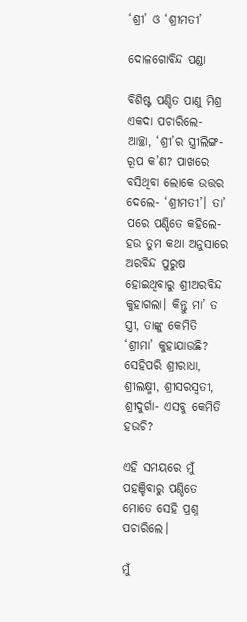‘ଶ୍ରୀ’ ଓ ‘ଶ୍ରୀମତୀ’

ଦୋଳଗୋବିନ୍ଦ ପଣ୍ଡା

ବିଶିଷ୍ଟ ପଣ୍ଡିତ ପାଣୁ ମିଶ୍ର ଏକଦା ପଚାରିଲେ- ଆଚ୍ଛା, ‘ଶ୍ରୀ’ର ସ୍ତ୍ରୀଲିଙ୍ଗ-ରୂପ କ’ଣ? ପାଖରେ ବସିଥିବା ଲୋକେ ଉତ୍ତର ଦେଲେ- ‘ଶ୍ରୀମତୀ’। ତା’ ପରେ ପଣ୍ଡିତେ କହିଲେ- ହଉ ତୁମ କଥା ଅନୁସାରେ ଅରବିନ୍ଦ ପୁରୁଷ ହୋଇଥିବାରୁ ଶ୍ରୀଅରବିନ୍ଦ କୁହାଗଲା। କିନ୍ତୁ ମା’ ତ ସ୍ତ୍ରୀ, ତାଙ୍କୁ କେମିତି ‘ଶ୍ରୀମା’ କୁହାଯାଉଛି? ସେହିପରି ଶ୍ରୀରାଧା, ଶ୍ରୀଲକ୍ଷ୍ମୀ, ଶ୍ରୀସରସ୍ବତୀ, ଶ୍ରୀଦୁର୍ଗା- ଏସବୁ କେମିତି ହଉଚି?

ଏହି ସମୟରେ ମୁଁ ପହଞ୍ଚିବାରୁ ପଣ୍ଡିତେ ମୋତେ ସେହି ପ୍ରଶ୍ନ ପଚାରିଲେ।

ମୁଁ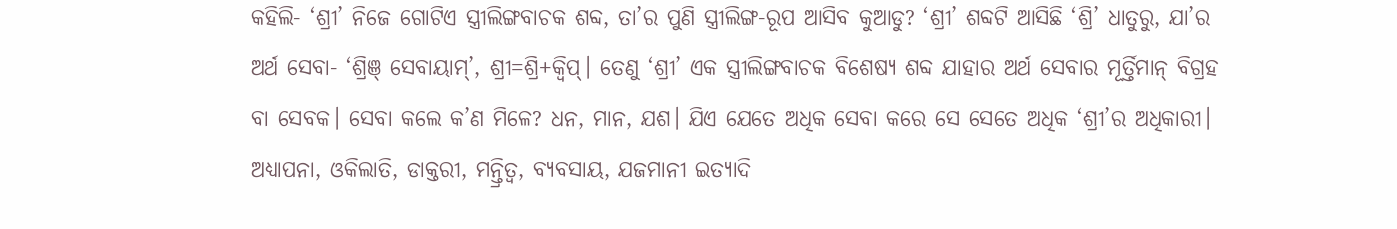କହିଲି- ‘ଶ୍ରୀ’ ନିଜେ ଗୋଟିଏ ସ୍ତ୍ରୀଲିଙ୍ଗବାଚକ ଶବ୍ଦ, ତା’ର ପୁଣି ସ୍ତ୍ରୀଲିଙ୍ଗ-ରୂପ ଆସିବ କୁଆଡୁ? ‘ଶ୍ରୀ’ ଶବ୍ଦଟି ଆସିଛି ‘ଶ୍ରି’ ଧାତୁରୁ, ଯା’ର ଅର୍ଥ ସେବା- ‘ଶ୍ରିଞ୍ ସେବାୟାମ୍’, ଶ୍ରୀ=ଶ୍ରି+କ୍ୱିପ୍। ତେଣୁ ‘ଶ୍ରୀ’ ଏକ ସ୍ତ୍ରୀଲିଙ୍ଗବାଚକ ବିଶେଷ୍ୟ ଶବ୍ଦ ଯାହାର ଅର୍ଥ ସେବାର ମୂର୍ତ୍ତିମାନ୍ ବିଗ୍ରହ ବା ସେବକ। ସେବା କଲେ କ’ଣ ମିଳେ? ଧନ, ମାନ, ଯଶ। ଯିଏ ଯେତେ ଅଧିକ ସେବା କରେ ସେ ସେତେ ଅଧିକ ‘ଶ୍ରୀ’ର ଅଧିକାରୀ। ଅଧ୍ୟାପନା, ଓକିଲାତି, ଡାକ୍ତରୀ, ମନ୍ତ୍ରିତ୍ୱ, ବ୍ୟବସାୟ, ଯଜମାନୀ ଇତ୍ୟାଦି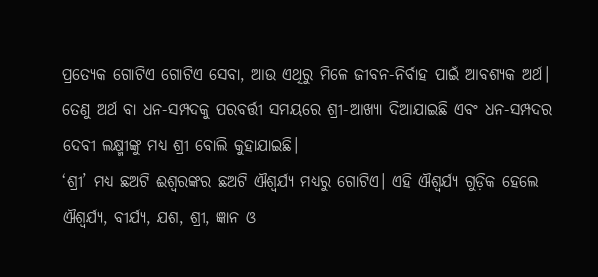ପ୍ରତ୍ୟେକ ଗୋଟିଏ ଗୋଟିଏ ସେବା, ଆଉ ଏଥିରୁ ମିଳେ ଜୀବନ-ନିର୍ବାହ ପାଇଁ ଆବଶ୍ୟକ ଅର୍ଥ। ତେଣୁ ଅର୍ଥ ବା ଧନ-ସମ୍ପଦକୁ ପରବର୍ତ୍ତୀ ସମୟରେ ଶ୍ରୀ-ଆଖ୍ୟା ଦିଆଯାଇଛି ଏବଂ ଧନ-ସମ୍ପଦର ଦେବୀ ଲକ୍ଷ୍ମୀଙ୍କୁ ମଧ୍ୟ ଶ୍ରୀ ବୋଲି କୁହାଯାଇଛି।
‘ଶ୍ରୀ’ ମଧ୍ୟ ଛଅଟି ଈଶ୍ୱରଙ୍କର ଛଅଟି ଐଶ୍ୱର୍ଯ୍ୟ ମଧ୍ୟରୁ ଗୋଟିଏ। ଏହି ଐଶ୍ବର୍ଯ୍ୟ ଗୁଡ଼ିକ ହେଲେ ଐଶ୍ୱର୍ଯ୍ୟ, ବୀର୍ଯ୍ୟ, ଯଶ, ଶ୍ରୀ, ଜ୍ଞାନ ଓ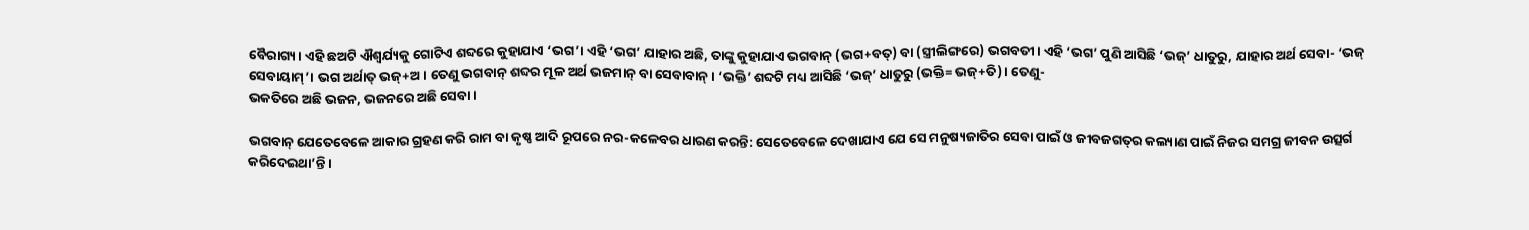ବୈରାଗ୍ୟ। ଏହି ଛଅଟି ଐଶ୍ୱର୍ଯ୍ୟକୁ ଗୋଟିଏ ଶବ୍ଦରେ କୁହାଯାଏ ‘ଭଗ’। ଏହି ‘ଭଗ’ ଯାହାର ଅଛି, ତାଙ୍କୁ କୁହାଯାଏ ଭଗବାନ୍ (ଭଗ+ବତ୍) ବା (ସ୍ତ୍ରୀଲିଙ୍ଗରେ) ଭଗବତୀ। ଏହି ‘ଭଗ’ ପୁଣି ଆସିଛି ‘ଭଜ୍’ ଧାତୁରୁ, ଯାହାର ଅର୍ଥ ସେବା- ‘ଭଜ୍ ସେବାୟାମ୍’। ଭଗ ଅର୍ଥାତ୍‌ ଭଜ୍+ଅ। ତେଣୁ ଭଗବାନ୍ ଶବ୍ଦର ମୂଳ ଅର୍ଥ ଭଜମାନ୍ ବା ସେବାବାନ୍। ‘ଭକ୍ତି’ ଶବ୍ଦଟି ମଧ୍ୟ ଆସିଛି ‘ଭଜ୍’ ଧାତୁରୁ (ଭକ୍ତି= ଭଜ୍+ତି)। ତେଣୁ-
ଭକତିରେ ଅଛି ଭଜନ, ଭଜନରେ ଅଛି ସେବା।

ଭଗବାନ୍ ଯେତେବେଳେ ଆକାର ଗ୍ରହଣ କରି ରାମ ବା କୃଷ୍ଣ ଆଦି ରୂପରେ ନର-କଳେବର ଧାରଣ କରନ୍ତି: ସେତେବେଳେ ଦେଖାଯାଏ ଯେ ସେ ମନୁଷ୍ୟଜାତିର ସେବା ପାଇଁ ଓ ଜୀବଜଗତ୍‌ର କଲ୍ୟାଣ ପାଇଁ ନିଜର ସମଗ୍ର ଜୀବନ ଉତ୍ସର୍ଗ କରିଦେଇଥା’ନ୍ତି।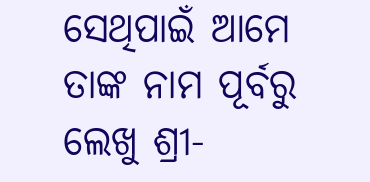ସେଥିପାଇଁ ଆମେ ତାଙ୍କ ନାମ ପୂର୍ବରୁ ଲେଖୁ ଶ୍ରୀ-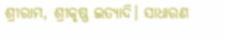ଶ୍ରୀରାମ, ଶ୍ରୀକୃଷ୍ଣ ଇତ୍ୟାଦି। ସାଧାରଣ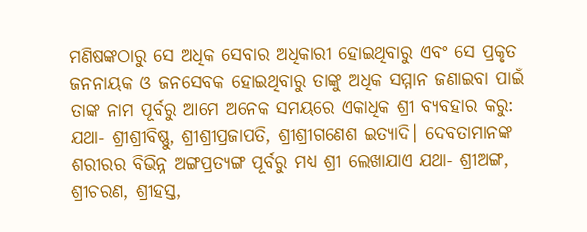ମଣିଷଙ୍କଠାରୁ ସେ ଅଧିକ ସେବାର ଅଧିକାରୀ ହୋଇଥିବାରୁ ଏବଂ ସେ ପ୍ରକୃତ ଜନନାୟକ ଓ ଜନସେବକ ହୋଇଥିବାରୁ ତାଙ୍କୁ ଅଧିକ ସମ୍ମାନ ଜଣାଇବା ପାଇଁ ତାଙ୍କ ନାମ ପୂର୍ବରୁ ଆମେ ଅନେକ ସମୟରେ ଏକାଧିକ ଶ୍ରୀ ବ୍ୟବହାର କରୁ: ଯଥା- ଶ୍ରୀଶ୍ରୀବିଷ୍ଣୁ, ଶ୍ରୀଶ୍ରୀପ୍ରଜାପତି, ଶ୍ରୀଶ୍ରୀଗଣେଶ ଇତ୍ୟାଦି। ଦେବତାମାନଙ୍କ ଶରୀରର ବିଭିନ୍ନ ଅଙ୍ଗପ୍ରତ୍ୟଙ୍ଗ ପୂର୍ବରୁ ମଧ୍ୟ ଶ୍ରୀ ଲେଖାଯାଏ ଯଥା- ଶ୍ରୀଅଙ୍ଗ, ଶ୍ରୀଚରଣ, ଶ୍ରୀହସ୍ତ,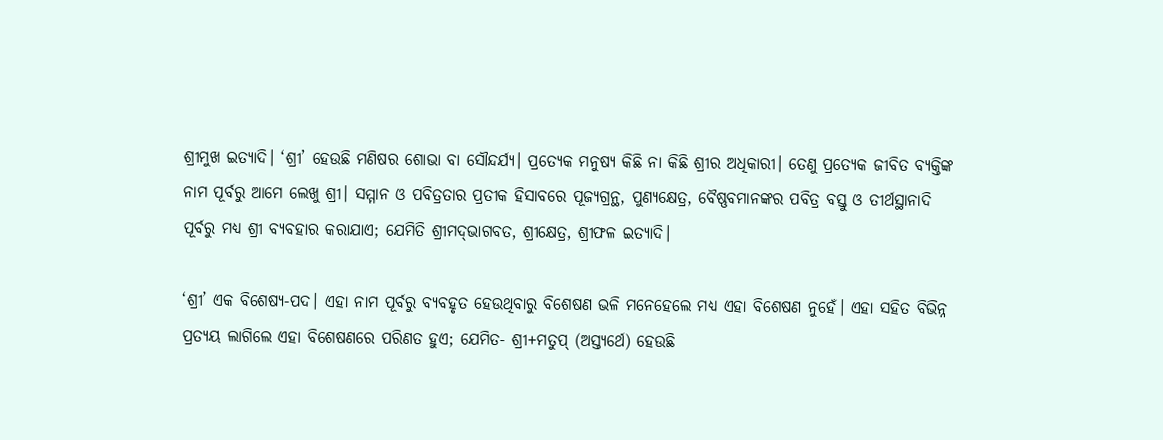ଶ୍ରୀମୁଖ ଇତ୍ୟାଦି। ‘ଶ୍ରୀ’ ହେଉଛି ମଣିଷର ଶୋଭା ବା ସୌନ୍ଦର୍ଯ୍ୟ। ପ୍ରତ୍ୟେକ ମନୁଷ୍ୟ କିଛି ନା କିଛି ଶ୍ରୀର ଅଧିକାରୀ। ତେଣୁ ପ୍ରତ୍ୟେକ ଜୀବିତ ବ୍ୟକ୍ତିଙ୍କ ନାମ ପୂର୍ବରୁ ଆମେ ଲେଖୁ ଶ୍ରୀ। ସମ୍ମାନ ଓ ପବିତ୍ରତାର ପ୍ରତୀକ ହିସାବରେ ପୂଜ୍ୟଗ୍ରନ୍ଥ, ପୁଣ୍ୟକ୍ଷେତ୍ର, ବୈଷ୍ଣବମାନଙ୍କର ପବିତ୍ର ବସ୍ତୁ ଓ ତୀର୍ଥସ୍ଥାନାଦି ପୂର୍ବରୁ ମଧ୍ୟ ଶ୍ରୀ ବ୍ୟବହାର କରାଯାଏ; ଯେମିତି ଶ୍ରୀମଦ୍‌ଭାଗବତ, ଶ୍ରୀକ୍ଷେତ୍ର, ଶ୍ରୀଫଳ ଇତ୍ୟାଦି।

‘ଶ୍ରୀ’ ଏକ ବିଶେଷ୍ୟ-ପଦ। ଏହା ନାମ ପୂର୍ବରୁ ବ୍ୟବହୃତ ହେଉଥିବାରୁ ବିଶେଷଣ ଭଳି ମନେହେଲେ ମଧ୍ୟ ଏହା ବିଶେଷଣ ନୁହେଁ। ଏହା ସହିତ ବିଭିନ୍ନ ପ୍ରତ୍ୟୟ ଲାଗିଲେ ଏହା ବିଶେଷଣରେ ପରିଣତ ହୁଏ; ଯେମିତ- ଶ୍ରୀ+ମତୁପ୍ (ଅସ୍ତ୍ୟର୍ଥେ) ହେଉଛି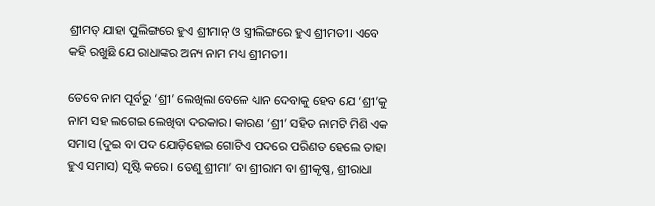ଶ୍ରୀମତ୍ ଯାହା ପୁଲିଙ୍ଗରେ ହୁଏ ଶ୍ରୀମାନ୍ ଓ ସ୍ତ୍ରୀଲିଙ୍ଗରେ ହୁଏ ଶ୍ରୀମତୀ। ଏବେ କହି ରଖୁଛି ଯେ ରାଧାଙ୍କର ଅନ୍ୟ ନାମ ମଧ୍ୟ ଶ୍ରୀମତୀ।

ତେବେ ନାମ ପୂର୍ବରୁ ‘ଶ୍ରୀ’ ଲେଖିଲା ବେଳେ ଧ୍ୟାନ ଦେବାକୁ ହେବ ଯେ ‘ଶ୍ରୀ’କୁ ନାମ ସହ ଲଗେଇ ଲେଖିବା ଦରକାର। କାରଣ ‘ଶ୍ରୀ’ ସହିତ ନାମଟି ମିଶି ଏକ ସମାସ (ଦୁଇ ବା ପଦ ଯୋଡ଼ିହୋଇ ଗୋଟିଏ ପଦରେ ପରିଣତ ହେଲେ ତାହା ହୁଏ ସମାସ) ସୃଷ୍ଟି କରେ। ତେଣୁ ଶ୍ରୀମା’ ବା ଶ୍ରୀରାମ ବା ଶ୍ରୀକୃଷ୍ଣ, ଶ୍ରୀରାଧା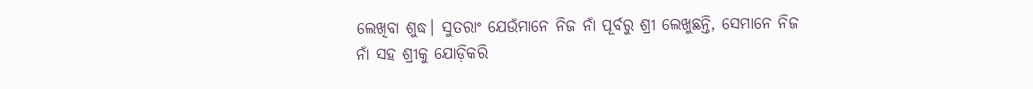ଲେଖିବା ଶୁଦ୍ଧ। ସୁତରାଂ ଯେଉଁମାନେ ନିଜ ନାଁ ପୂର୍ବରୁ ଶ୍ରୀ ଲେଖୁଛନ୍ତି, ସେମାନେ ନିଜ ନାଁ ସହ ଶ୍ରୀକୁ ଯୋଡ଼ିକରି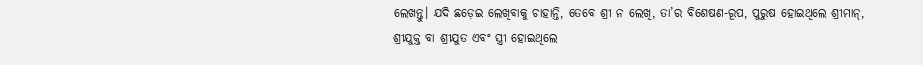ଲେଖନ୍ତୁ। ଯଦି ଛଡ଼େଇ ଲେଖିବାକୁ ଚାହାନ୍ତି, ତେବେ ଶ୍ରୀ ନ ଲେଖି, ତା’ର ବିଶେଷଣ-ରୂପ, ପୁରୁଷ ହୋଇଥିଲେ ଶ୍ରୀମାନ୍, ଶ୍ରୀଯୁକ୍ତ ବା ଶ୍ରୀଯୁତ ଏବଂ ସ୍ତ୍ରୀ ହୋଇଥିଲେ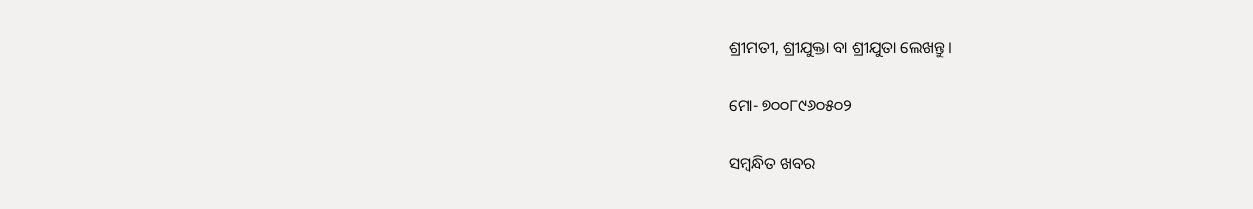ଶ୍ରୀମତୀ, ଶ୍ରୀଯୁକ୍ତା ବା ଶ୍ରୀଯୁତା ଲେଖନ୍ତୁ।

ମୋ- ୭୦୦୮୯୬୦୫୦୨

ସମ୍ବନ୍ଧିତ ଖବର